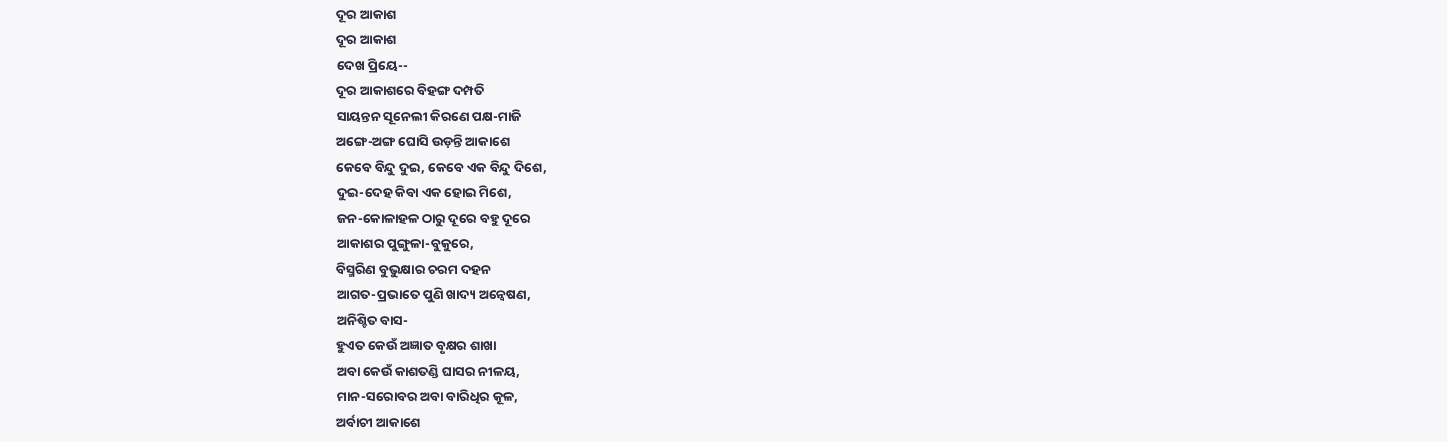ଦୂର ଆକାଶ
ଦୂର ଆକାଶ
ଦେଖ ପ୍ରିୟେ--
ଦୂର ଆକାଶରେ ବିହଙ୍ଗ ଦମ୍ପତି
ସାୟନ୍ତନ ସୂନେଲୀ କିରଣେ ପକ୍ଷ-ମାଜି
ଅଙ୍ଗେ-ଅଙ୍ଗ ଘୋସି ଉଡ଼ନ୍ତି ଆକାଶେ
କେବେ ବିନ୍ଦୁ ଦୁଇ, କେବେ ଏକ ବିନ୍ଦୁ ଦିଶେ,
ଦୁଇ-ଦେହ କିବା ଏକ ହୋଇ ମିଶେ,
ଜନ-କୋଳାହଳ ଠାରୁ ଦୂରେ ବହୁ ଦୂରେ
ଆକାଶର ପୁଙ୍ଗୁଳା-ବୁକୁରେ,
ବିସ୍ମରିଣ ବୁଭୁକ୍ଷାର ଚରମ ଦହନ
ଆଗତ-ପ୍ରଭାତେ ପୁଣି ଖାଦ୍ୟ ଅନ୍ୱେଷଣ,
ଅନିଶ୍ଚିତ ବାସ-
ହୁଏତ କେଉଁ ଅଜ୍ଞାତ ବୃକ୍ଷର ଶାଖା
ଅବା କେଉଁ କାଶତଣ୍ଡି ଘାସର ନୀଳୟ,
ମାନ-ସରୋବର ଅବା ବାରିଧିର କୂଳ,
ଅର୍ବାଚୀ ଆକାଶେ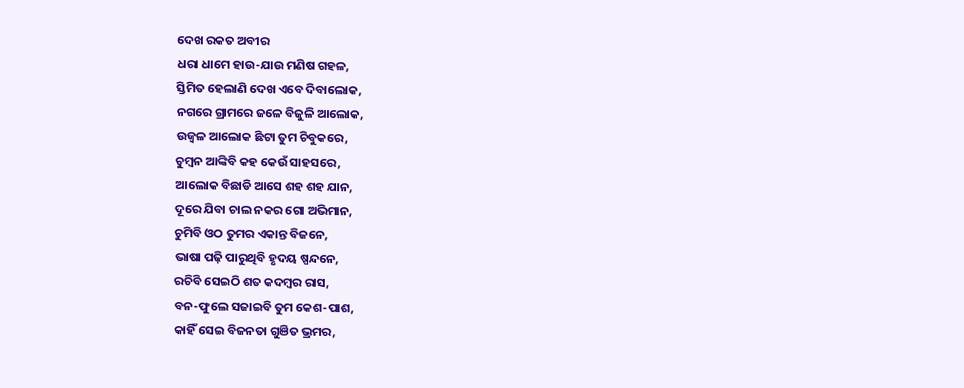ଦେଖ ରକତ ଅବୀର
ଧରା ଧାମେ ହାଉ-ଯାଉ ମଣିଷ ଗହଳ,
ସ୍ତିମିତ ହେଲାଣି ଦେଖ ଏବେ ଦିବାଲୋକ,
ନଗରେ ଗ୍ରାମରେ ଜଳେ ବିଜୁଳି ଆଲୋକ,
ଉଜ୍ୱଳ ଆଲୋକ ଛିଟା ତୁମ ଚିବୁକରେ,
ଚୁମ୍ବନ ଆଙ୍କିବି କହ କେଉଁ ସାହସରେ,
ଆଲୋକ ବିଛାଡି ଆସେ ଶହ ଶହ ଯାନ,
ଦୂରେ ଯିବା ଚାଲ ନକର ଗୋ ଅଭିମାନ,
ଚୁମିବି ଓଠ ତୁମର ଏକାନ୍ତ ବିଜନେ,
ଭାଷା ପଢ଼ି ପାରୁଥିବି ହୃଦୟ ଷ୍ପନ୍ଦନେ,
ରଚିବି ସେଇଠି ଶତ କଦମ୍ବର ରାସ,
ବନ-ଫୁଲେ ସଜାଇବି ତୁମ କେଶ-ପାଶ,
କାହିଁ ସେଇ ବିଜନତା ଗୁଞିତ ଭ୍ରମର,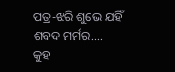ପତ୍ର-ଝରି ଶୁଭେ ଯହିଁ ଶବଦ ମର୍ମର....
କୁହ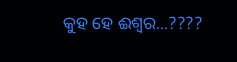କୁହ ହେ ଈଶ୍ୱର...????